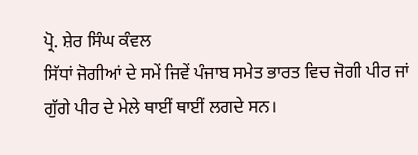ਪ੍ਰੋ. ਸ਼ੇਰ ਸਿੰਘ ਕੰਵਲ
ਸਿੱਧਾਂ ਜੋਗੀਆਂ ਦੇ ਸਮੇਂ ਜਿਵੇਂ ਪੰਜਾਬ ਸਮੇਤ ਭਾਰਤ ਵਿਚ ਜੋਗੀ ਪੀਰ ਜਾਂ ਗੁੱਗੇ ਪੀਰ ਦੇ ਮੇਲੇ ਥਾਈਂ ਥਾਈਂ ਲਗਦੇ ਸਨ।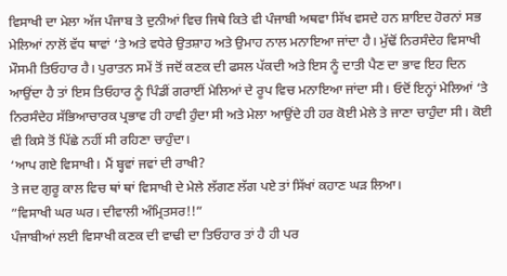ਵਿਸਾਖੀ ਦਾ ਮੇਲਾ ਅੱਜ ਪੰਜਾਬ ਤੇ ਦੁਨੀਆਂ ਵਿਚ ਜਿਥੇ ਕਿਤੇ ਵੀ ਪੰਜਾਬੀ ਅਥਵਾ ਸਿੱਖ ਵਸਦੇ ਹਨ ਸ਼ਾਇਦ ਹੋਰਨਾਂ ਸਭ ਮੇਲਿਆਂ ਨਾਲੋਂ ਵੱਧ ਥਾਵਾਂ ‘ਤੇ ਅਤੇ ਵਧੇਰੇ ਉਤਸ਼ਾਹ ਅਤੇ ਉਮਾਹ ਨਾਲ ਮਨਾਇਆ ਜਾਂਦਾ ਹੈ। ਮੁੱਢੋਂ ਨਿਰਸੰਦੇਹ ਵਿਸਾਖੀ ਮੌਸਮੀ ਤਿਓਹਾਰ ਹੈ। ਪੁਰਾਤਨ ਸਮੇਂ ਤੋਂ ਜਦੋਂ ਕਣਕ ਦੀ ਫਸਲ ਪੱਕਦੀ ਅਤੇ ਇਸ ਨੂੰ ਦਾਤੀ ਪੈਣ ਦਾ ਭਾਵ ਇਹ ਦਿਨ ਆਉਂਦਾ ਹੈ ਤਾਂ ਇਸ ਤਿਓਹਾਰ ਨੂੰ ਪਿੰਡੀਂ ਗਰਾਈਂ ਮੇਲਿਆਂ ਦੇ ਰੂਪ ਵਿਚ ਮਨਾਇਆ ਜਾਂਦਾ ਸੀ। ਓਦੋਂ ਇਨ੍ਹਾਂ ਮੇਲਿਆਂ ‘ਤੇ ਨਿਰਸੰਦੇਹ ਸੱਭਿਆਚਾਰਕ ਪ੍ਰਭਾਵ ਹੀ ਹਾਵੀ ਹੁੰਦਾ ਸੀ ਅਤੇ ਮੇਲਾ ਆਉਂਦੇ ਹੀ ਹਰ ਕੋਈ ਮੇਲੇ ਤੇ ਜਾਣਾ ਚਾਹੁੰਦਾ ਸੀ। ਕੋਈ ਵੀ ਕਿਸੇ ਤੋਂ ਪਿੱਛੇ ਨਹੀਂ ਸੀ ਰਹਿਣਾ ਚਾਹੁੰਦਾ।
‘ਆਪ ਗਏ ਵਿਸਾਖੀ। ਮੈਂ ਬ੍ਹਵਾਂ ਜਵਾਂ ਦੀ ਰਾਖੀ?
ਤੇ ਜਦ ਗੁਰੂ ਕਾਲ ਵਿਚ ਥਾਂ ਥਾਂ ਵਿਸਾਖੀ ਦੇ ਮੇਲੇ ਲੱਗਣ ਲੱਗ ਪਏ ਤਾਂ ਸਿੱਖਾਂ ਕਹਾਣ ਘੜ ਲਿਆ।
”ਵਿਸਾਖੀ ਘਰ ਘਰ। ਦੀਵਾਲੀ ਅੰਮ੍ਰਿਤਸਰ!!”
ਪੰਜਾਬੀਆਂ ਲਈ ਵਿਸਾਖੀ ਕਣਕ ਦੀ ਵਾਢੀ ਦਾ ਤਿਓਹਾਰ ਤਾਂ ਹੈ ਹੀ ਪਰ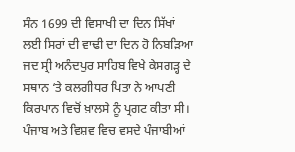ਸੰਨ 1699 ਦੀ ਵਿਸਾਖੀ ਦਾ ਦਿਨ ਸਿੱਖਾਂ ਲਈ ਸਿਰਾਂ ਦੀ ਵਾਢੀ ਦਾ ਦਿਨ ਹੋ ਨਿਬੜਿਆ ਜਦ ਸ੍ਰੀ ਅਨੰਦਪੁਰ ਸਾਹਿਬ ਵਿਖੇ ਕੇਸਗੜ੍ਹ ਦੇ ਸਥਾਨ ‘ਤੇ ਕਲਗੀਧਰ ਪਿਤਾ ਨੇ ਆਪਣੀ ਕਿਰਪਾਨ ਵਿਚੋਂ ਖ਼ਾਲਸੇ ਨੂੰ ਪ੍ਰਗਟ ਕੀਤਾ ਸੀ। ਪੰਜਾਬ ਅਤੇ ਵਿਸ਼ਵ ਵਿਚ ਵਸਦੇ ਪੰਜਾਬੀਆਂ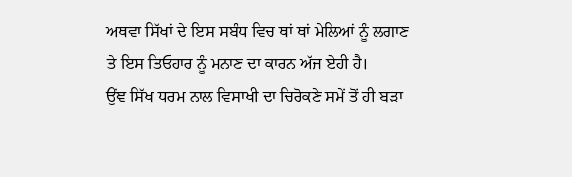ਅਥਵਾ ਸਿੱਖਾਂ ਦੇ ਇਸ ਸਬੰਧ ਵਿਚ ਥਾਂ ਥਾਂ ਮੇਲਿਆਂ ਨੂੰ ਲਗਾਣ ਤੇ ਇਸ ਤਿਓਹਾਰ ਨੂੰ ਮਨਾਣ ਦਾ ਕਾਰਨ ਅੱਜ ਏਹੀ ਹੈ।
ਉਂਞ ਸਿੱਖ ਧਰਮ ਨਾਲ ਵਿਸਾਖੀ ਦਾ ਚਿਰੋਕਣੇ ਸਮੇਂ ਤੋਂ ਹੀ ਬੜਾ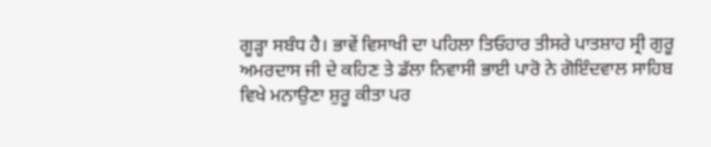ਗੂੜ੍ਹਾ ਸਬੰਧ ਹੈ। ਭਾਵੇਂ ਵਿਸਾਖੀ ਦਾ ਪਹਿਲਾ ਤਿਓਹਾਰ ਤੀਸਰੇ ਪਾਤਸ਼ਾਹ ਸ੍ਰੀ ਗੁਰੂ ਅਮਰਦਾਸ ਜੀ ਦੇ ਕਹਿਣ ਤੇ ਡੱਲਾ ਨਿਵਾਸੀ ਭਾਈ ਪਾਰੋ ਨੇ ਗੋਇੰਦਵਾਲ ਸਾਹਿਬ ਵਿਖੇ ਮਨਾਉਣਾ ਸ਼ੁਰੂ ਕੀਤਾ ਪਰ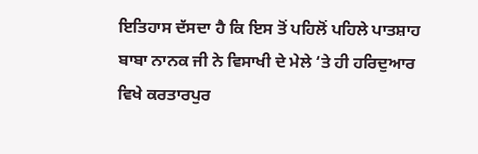ਇਤਿਹਾਸ ਦੱਸਦਾ ਹੈ ਕਿ ਇਸ ਤੋਂ ਪਹਿਲੋਂ ਪਹਿਲੇ ਪਾਤਸ਼ਾਹ ਬਾਬਾ ਨਾਨਕ ਜੀ ਨੇ ਵਿਸਾਖੀ ਦੇ ਮੇਲੇ ‘ਤੇ ਹੀ ਹਰਿਦੁਆਰ ਵਿਖੇ ਕਰਤਾਰਪੁਰ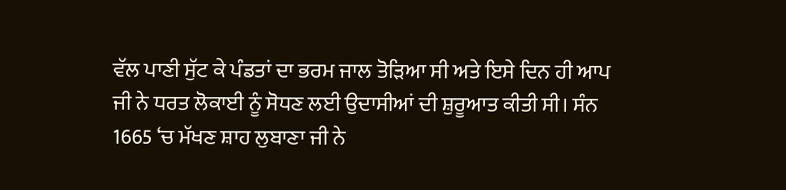ਵੱਲ ਪਾਣੀ ਸੁੱਟ ਕੇ ਪੰਡਤਾਂ ਦਾ ਭਰਮ ਜਾਲ ਤੋੜਿਆ ਸੀ ਅਤੇ ਇਸੇ ਦਿਨ ਹੀ ਆਪ ਜੀ ਨੇ ਧਰਤ ਲੋਕਾਈ ਨੂੰ ਸੋਧਣ ਲਈ ਉਦਾਸੀਆਂ ਦੀ ਸ਼ੁਰੂਆਤ ਕੀਤੀ ਸੀ। ਸੰਨ 1665 ‘ਚ ਮੱਖਣ ਸ਼ਾਹ ਲੁਬਾਣਾ ਜੀ ਨੇ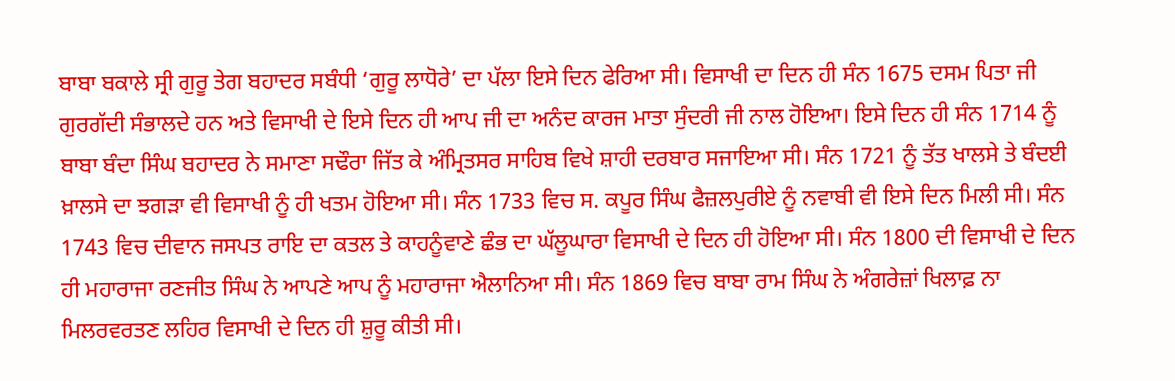ਬਾਬਾ ਬਕਾਲੇ ਸ੍ਰੀ ਗੁਰੂ ਤੇਗ ਬਹਾਦਰ ਸਬੰਧੀ ‘ਗੁਰੂ ਲਾਧੋਰੇ’ ਦਾ ਪੱਲਾ ਇਸੇ ਦਿਨ ਫੇਰਿਆ ਸੀ। ਵਿਸਾਖੀ ਦਾ ਦਿਨ ਹੀ ਸੰਨ 1675 ਦਸਮ ਪਿਤਾ ਜੀ ਗੁਰਗੱਦੀ ਸੰਭਾਲਦੇ ਹਨ ਅਤੇ ਵਿਸਾਖੀ ਦੇ ਇਸੇ ਦਿਨ ਹੀ ਆਪ ਜੀ ਦਾ ਅਨੰਦ ਕਾਰਜ ਮਾਤਾ ਸੁੰਦਰੀ ਜੀ ਨਾਲ ਹੋਇਆ। ਇਸੇ ਦਿਨ ਹੀ ਸੰਨ 1714 ਨੂੰ ਬਾਬਾ ਬੰਦਾ ਸਿੰਘ ਬਹਾਦਰ ਨੇ ਸਮਾਣਾ ਸਢੌਰਾ ਜਿੱਤ ਕੇ ਅੰਮ੍ਰਿਤਸਰ ਸਾਹਿਬ ਵਿਖੇ ਸ਼ਾਹੀ ਦਰਬਾਰ ਸਜਾਇਆ ਸੀ। ਸੰਨ 1721 ਨੂੰ ਤੱਤ ਖਾਲਸੇ ਤੇ ਬੰਦਈ ਖ਼ਾਲਸੇ ਦਾ ਝਗੜਾ ਵੀ ਵਿਸਾਖੀ ਨੂੰ ਹੀ ਖਤਮ ਹੋਇਆ ਸੀ। ਸੰਨ 1733 ਵਿਚ ਸ. ਕਪੂਰ ਸਿੰਘ ਫੈਜ਼ਲਪੁਰੀਏ ਨੂੰ ਨਵਾਬੀ ਵੀ ਇਸੇ ਦਿਨ ਮਿਲੀ ਸੀ। ਸੰਨ 1743 ਵਿਚ ਦੀਵਾਨ ਜਸਪਤ ਰਾਇ ਦਾ ਕਤਲ ਤੇ ਕਾਹਨੂੰਵਾਣੇ ਛੰਭ ਦਾ ਘੱਲੂਘਾਰਾ ਵਿਸਾਖੀ ਦੇ ਦਿਨ ਹੀ ਹੋਇਆ ਸੀ। ਸੰਨ 1800 ਦੀ ਵਿਸਾਖੀ ਦੇ ਦਿਨ ਹੀ ਮਹਾਰਾਜਾ ਰਣਜੀਤ ਸਿੰਘ ਨੇ ਆਪਣੇ ਆਪ ਨੂੰ ਮਹਾਰਾਜਾ ਐਲਾਨਿਆ ਸੀ। ਸੰਨ 1869 ਵਿਚ ਬਾਬਾ ਰਾਮ ਸਿੰਘ ਨੇ ਅੰਗਰੇਜ਼ਾਂ ਖਿਲਾਫ਼ ਨਾ ਮਿਲਰਵਰਤਣ ਲਹਿਰ ਵਿਸਾਖੀ ਦੇ ਦਿਨ ਹੀ ਸ਼ੁਰੂ ਕੀਤੀ ਸੀ।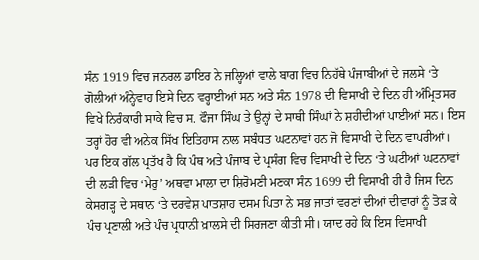ਸੰਨ 1919 ਵਿਚ ਜਨਰਲ ਡਾਇਰ ਨੇ ਜਲ੍ਹਿਆਂ ਵਾਲੇ ਬਾਗ ਵਿਚ ਨਿਹੱਥੇ ਪੰਜਾਬੀਆਂ ਦੇ ਜਲਸੇ ‘ਤੇ ਗੋਲੀਆਂ ਅੰਨ੍ਹੇਵਾਹ ਇਸੇ ਦਿਨ ਵਰ੍ਹਾਈਆਂ ਸਨ ਅਤੇ ਸੰਨ 1978 ਦੀ ਵਿਸਾਖੀ ਦੇ ਦਿਨ ਹੀ ਅੰਮ੍ਰਿਤਸਰ ਵਿਖੇ ਨਿਰੰਕਾਰੀ ਸਾਕੇ ਵਿਚ ਸ. ਫੌਜਾ ਸਿੰਘ ਤੇ ਉਨ੍ਹਾਂ ਦੇ ਸਾਥੀ ਸਿੰਘਾਂ ਨੇ ਸ਼ਹੀਦੀਆਂ ਪਾਈਆਂ ਸਨ। ਇਸ ਤਰ੍ਹਾਂ ਹੋਰ ਵੀ ਅਨੇਕ ਸਿੱਖ ਇਤਿਹਾਸ ਨਾਲ ਸਬੰਧਤ ਘਟਨਾਵਾਂ ਹਨ ਜੋ ਵਿਸਾਖੀ ਦੇ ਦਿਨ ਵਾਪਰੀਆਂ।
ਪਰ ਇਕ ਗੱਲ ਪ੍ਰਤੱਖ ਹੈ ਕਿ ਪੰਥ ਅਤੇ ਪੰਜਾਬ ਦੇ ਪ੍ਰਸੰਗ ਵਿਚ ਵਿਸਾਖੀ ਦੇ ਦਿਨ ‘ਤੇ ਘਟੀਆਂ ਘਟਨਾਵਾਂ ਦੀ ਲੜੀ ਵਿਚ ‘ਮੇਰੁ’ ਅਥਵਾ ਮਾਲਾ ਦਾ ਸ਼ਿਰੋਮਣੀ ਮਣਕਾ ਸੰਨ 1699 ਦੀ ਵਿਸਾਖੀ ਹੀ ਹੈ ਜਿਸ ਦਿਨ ਕੇਸਗੜ੍ਹ ਦੇ ਸਥਾਨ ‘ਤੇ ਦਰਵੇਸ਼ ਪਾਤਸ਼ਾਹ ਦਸਮ ਪਿਤਾ ਨੇ ਸਭ ਜਾਤਾਂ ਵਰਣਾਂ ਦੀਆਂ ਦੀਵਾਰਾਂ ਨੂੰ ਤੋੜ ਕੇ ਪੰਚ ਪ੍ਰਣਾਲੀ ਅਤੇ ਪੰਚ ਪ੍ਰਧਾਨੀ ਖ਼ਾਲਸੇ ਦੀ ਸਿਰਜਣਾ ਕੀਤੀ ਸੀ। ਯਾਦ ਰਹੇ ਕਿ ਇਸ ਵਿਸਾਖੀ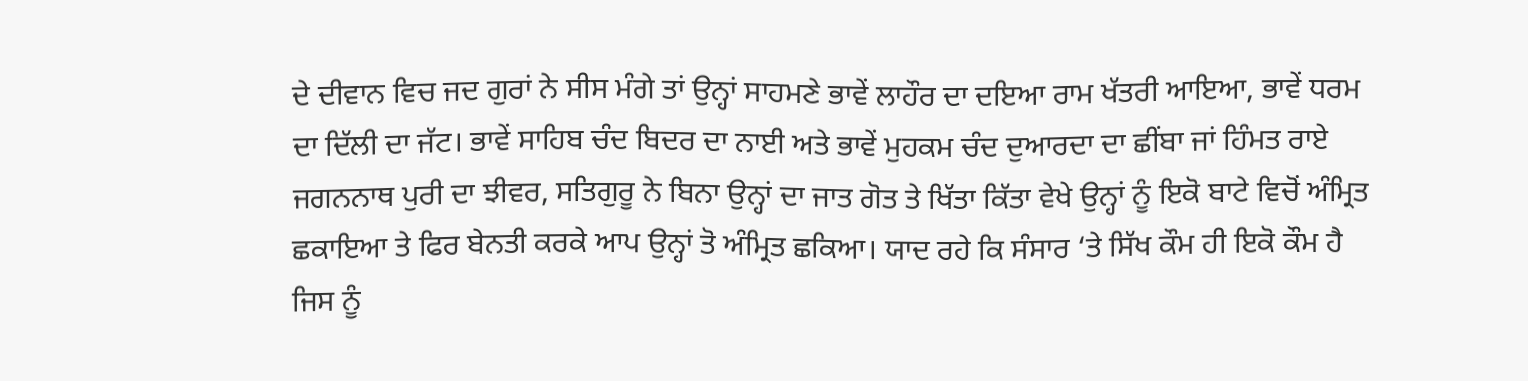ਦੇ ਦੀਵਾਨ ਵਿਚ ਜਦ ਗੁਰਾਂ ਨੇ ਸੀਸ ਮੰਗੇ ਤਾਂ ਉਨ੍ਹਾਂ ਸਾਹਮਣੇ ਭਾਵੇਂ ਲਾਹੌਰ ਦਾ ਦਇਆ ਰਾਮ ਖੱਤਰੀ ਆਇਆ, ਭਾਵੇਂ ਧਰਮ ਦਾ ਦਿੱਲੀ ਦਾ ਜੱਟ। ਭਾਵੇਂ ਸਾਹਿਬ ਚੰਦ ਬਿਦਰ ਦਾ ਨਾਈ ਅਤੇ ਭਾਵੇਂ ਮੁਹਕਮ ਚੰਦ ਦੁਆਰਦਾ ਦਾ ਛੀਂਬਾ ਜਾਂ ਹਿੰਮਤ ਰਾਏ ਜਗਨਨਾਥ ਪੁਰੀ ਦਾ ਝੀਵਰ, ਸਤਿਗੁਰੂ ਨੇ ਬਿਨਾ ਉਨ੍ਹਾਂ ਦਾ ਜਾਤ ਗੋਤ ਤੇ ਖਿੱਤਾ ਕਿੱਤਾ ਵੇਖੇ ਉਨ੍ਹਾਂ ਨੂੰ ਇਕੋ ਬਾਟੇ ਵਿਚੋਂ ਅੰਮ੍ਰਿਤ ਛਕਾਇਆ ਤੇ ਫਿਰ ਬੇਨਤੀ ਕਰਕੇ ਆਪ ਉਨ੍ਹਾਂ ਤੋ ਅੰਮ੍ਰਿਤ ਛਕਿਆ। ਯਾਦ ਰਹੇ ਕਿ ਸੰਸਾਰ ‘ਤੇ ਸਿੱਖ ਕੌਮ ਹੀ ਇਕੋ ਕੌਮ ਹੈ ਜਿਸ ਨੂੰ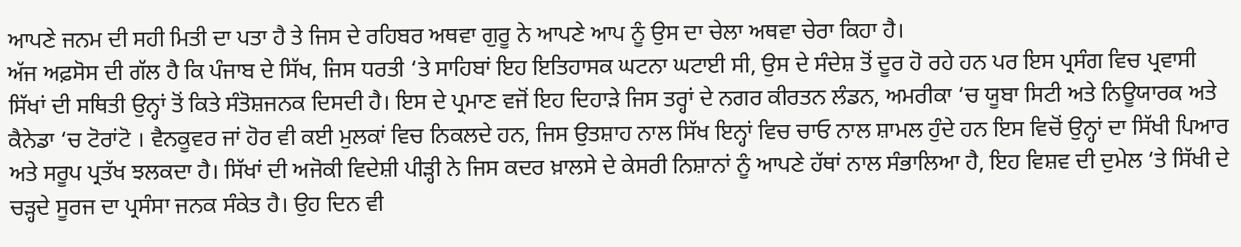ਆਪਣੇ ਜਨਮ ਦੀ ਸਹੀ ਮਿਤੀ ਦਾ ਪਤਾ ਹੈ ਤੇ ਜਿਸ ਦੇ ਰਹਿਬਰ ਅਥਵਾ ਗੁਰੂ ਨੇ ਆਪਣੇ ਆਪ ਨੂੰ ਉਸ ਦਾ ਚੇਲਾ ਅਥਵਾ ਚੇਰਾ ਕਿਹਾ ਹੈ।
ਅੱਜ ਅਫ਼ਸੋਸ ਦੀ ਗੱਲ ਹੈ ਕਿ ਪੰਜਾਬ ਦੇ ਸਿੱਖ, ਜਿਸ ਧਰਤੀ ‘ਤੇ ਸਾਹਿਬਾਂ ਇਹ ਇਤਿਹਾਸਕ ਘਟਨਾ ਘਟਾਈ ਸੀ, ਉਸ ਦੇ ਸੰਦੇਸ਼ ਤੋਂ ਦੂਰ ਹੋ ਰਹੇ ਹਨ ਪਰ ਇਸ ਪ੍ਰਸੰਗ ਵਿਚ ਪ੍ਰਵਾਸੀ ਸਿੱਖਾਂ ਦੀ ਸਥਿਤੀ ਉਨ੍ਹਾਂ ਤੋਂ ਕਿਤੇ ਸੰਤੋਸ਼ਜਨਕ ਦਿਸਦੀ ਹੈ। ਇਸ ਦੇ ਪ੍ਰਮਾਣ ਵਜੋਂ ਇਹ ਦਿਹਾੜੇ ਜਿਸ ਤਰ੍ਹਾਂ ਦੇ ਨਗਰ ਕੀਰਤਨ ਲੰਡਨ, ਅਮਰੀਕਾ ‘ਚ ਯੂਬਾ ਸਿਟੀ ਅਤੇ ਨਿਊਯਾਰਕ ਅਤੇ ਕੈਨੇਡਾ ‘ਚ ਟੋਰਾਂਟੋ । ਵੈਨਕੂਵਰ ਜਾਂ ਹੋਰ ਵੀ ਕਈ ਮੁਲਕਾਂ ਵਿਚ ਨਿਕਲਦੇ ਹਨ, ਜਿਸ ਉਤਸ਼ਾਹ ਨਾਲ ਸਿੱਖ ਇਨ੍ਹਾਂ ਵਿਚ ਚਾਓ ਨਾਲ ਸ਼ਾਮਲ ਹੁੰਦੇ ਹਨ ਇਸ ਵਿਚੋਂ ਉਨ੍ਹਾਂ ਦਾ ਸਿੱਖੀ ਪਿਆਰ ਅਤੇ ਸਰੂਪ ਪ੍ਰਤੱਖ ਝਲਕਦਾ ਹੈ। ਸਿੱਖਾਂ ਦੀ ਅਜੋਕੀ ਵਿਦੇਸ਼ੀ ਪੀੜ੍ਹੀ ਨੇ ਜਿਸ ਕਦਰ ਖ਼ਾਲਸੇ ਦੇ ਕੇਸਰੀ ਨਿਸ਼ਾਨਾਂ ਨੂੰ ਆਪਣੇ ਹੱਥਾਂ ਨਾਲ ਸੰਭਾਲਿਆ ਹੈ, ਇਹ ਵਿਸ਼ਵ ਦੀ ਦੁਮੇਲ ‘ਤੇ ਸਿੱਖੀ ਦੇ ਚੜ੍ਹਦੇ ਸੂਰਜ ਦਾ ਪ੍ਰਸੰਸਾ ਜਨਕ ਸੰਕੇਤ ਹੈ। ਉਹ ਦਿਨ ਵੀ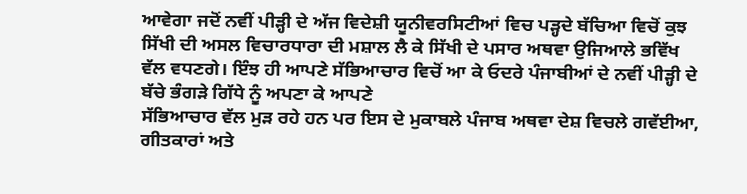ਆਵੇਗਾ ਜਦੋਂ ਨਵੀਂ ਪੀੜ੍ਹੀ ਦੇ ਅੱਜ ਵਿਦੇਸ਼ੀ ਯੂਨੀਵਰਸਿਟੀਆਂ ਵਿਚ ਪੜ੍ਹਦੇ ਬੱਚਿਆ ਵਿਚੋਂ ਕੁਝ ਸਿੱਖੀ ਦੀ ਅਸਲ ਵਿਚਾਰਧਾਰਾ ਦੀ ਮਸ਼ਾਲ ਲੈ ਕੇ ਸਿੱਖੀ ਦੇ ਪਸਾਰ ਅਥਵਾ ਉਜਿਆਲੇ ਭਵਿੱਖ ਵੱਲ ਵਧਣਗੇ। ਇੰਝ ਹੀ ਆਪਣੇ ਸੱਭਿਆਚਾਰ ਵਿਚੋਂ ਆ ਕੇ ਓਦਰੇ ਪੰਜਾਬੀਆਂ ਦੇ ਨਵੀਂ ਪੀੜ੍ਹੀ ਦੇ ਬੱਚੇ ਭੰਗੜੇ ਗਿੱਧੇ ਨੂੰ ਅਪਣਾ ਕੇ ਆਪਣੇ
ਸੱਭਿਆਚਾਰ ਵੱਲ ਮੁੜ ਰਹੇ ਹਨ ਪਰ ਇਸ ਦੇ ਮੁਕਾਬਲੇ ਪੰਜਾਬ ਅਥਵਾ ਦੇਸ਼ ਵਿਚਲੇ ਗਵੱਈਆ, ਗੀਤਕਾਰਾਂ ਅਤੇ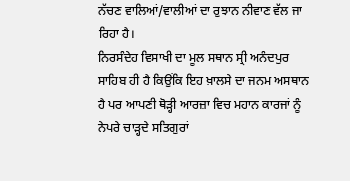ਨੱਚਣ ਵਾਲਿਆਂ/ਵਾਲੀਆਂ ਦਾ ਰੁਝਾਨ ਨੀਵਾਣ ਵੱਲ ਜਾ ਰਿਹਾ ਹੈ।
ਨਿਰਸੰਦੇਹ ਵਿਸਾਖੀ ਦਾ ਮੂਲ ਸਥਾਨ ਸ੍ਰੀ ਅਨੰਦਪੁਰ ਸਾਹਿਬ ਹੀ ਹੈ ਕਿਉਂਕਿ ਇਹ ਖ਼ਾਲਸੇ ਦਾ ਜਨਮ ਅਸਥਾਨ ਹੈ ਪਰ ਆਪਣੀ ਥੋੜ੍ਹੀ ਆਰਜ਼ਾ ਵਿਚ ਮਹਾਨ ਕਾਰਜਾਂ ਨੂੰ ਨੇਪਰੇ ਚਾੜ੍ਹਦੇ ਸਤਿਗੁਰਾਂ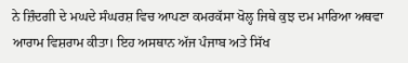ਨੇ ਜ਼ਿੰਦਗੀ ਦੇ ਮਘਦੇ ਸੰਘਰਸ਼ ਵਿਚ ਆਪਣਾ ਕਮਰਕੱਸਾ ਖੋਲ੍ਹ ਜਿਥੇ ਕੁਝ ਦਮ ਮਾਰਿਆ ਅਥਵਾ ਆਰਾਮ ਵਿਸ਼ਰਾਮ ਕੀਤਾ। ਇਹ ਅਸਥਾਨ ਅੱਜ ਪੰਜਾਬ ਅਤੇ ਸਿੱਖ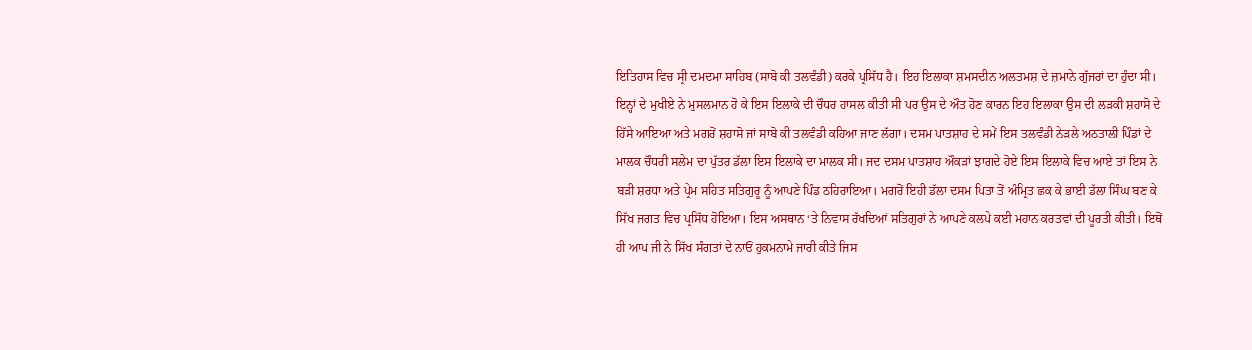ਇਤਿਹਾਸ ਵਿਚ ਸ੍ਰੀ ਦਮਦਮਾ ਸਾਹਿਬ (ਸਾਬੋ ਕੀ ਤਲਵੰਡੀ) ਕਰਕੇ ਪ੍ਰਸਿੱਧ ਹੈ। ਇਹ ਇਲਾਕਾ ਸ਼ਮਸਦੀਨ ਅਲਤਮਸ਼ ਦੇ ਜ਼ਮਾਨੇ ਗੁੱਜਰਾਂ ਦਾ ਹੁੰਦਾ ਸੀ। ਇਨ੍ਹਾਂ ਦੇ ਮੁਖੀਏ ਨੇ ਮੁਸਲਮਾਨ ਹੋ ਕੇ ਇਸ ਇਲਾਕੇ ਦੀ ਚੌਧਰ ਹਾਸਲ ਕੀਤੀ ਸੀ ਪਰ ਉਸ ਦੇ ਔਤ ਹੋਣ ਕਾਰਨ ਇਹ ਇਲਾਕਾ ਉਸ ਦੀ ਲੜਕੀ ਸ਼ਹਾਸੋ ਦੇ ਹਿੱਸੇ ਆਇਆ ਅਤੇ ਮਗਰੋਂ ਸ਼ਹਾਸੋ ਜਾਂ ਸਾਬੋ ਕੀ ਤਲਵੰਡੀ ਕਹਿਆ ਜਾਣ ਲੱਗਾ। ਦਸਮ ਪਾਤਸ਼ਾਹ ਦੇ ਸਮੇਂ ਇਸ ਤਲਵੰਡੀ ਨੇੜਲੇ ਅਠਤਾਲੀ ਪਿੰਡਾਂ ਦੇ ਮਾਲਕ ਚੌਧਰੀ ਸਲੇਮ ਦਾ ਪੁੱਤਰ ਡੱਲਾ ਇਸ ਇਲਾਕੇ ਦਾ ਮਾਲਕ ਸੀ। ਜਦ ਦਸਮ ਪਾਤਸ਼ਾਹ ਔਕੜਾਂ ਝਾਗਦੇ ਹੋਏ ਇਸ ਇਲਾਕੇ ਵਿਚ ਆਏ ਤਾਂ ਇਸ ਨੇ ਬੜੀ ਸ਼ਰਧਾ ਅਤੇ ਪ੍ਰੇਮ ਸਹਿਤ ਸਤਿਗੁਰੂ ਨੂੰ ਆਪਣੇ ਪਿੰਡ ਠਹਿਰਾਇਆ। ਮਗਰੋਂ ਇਹੀ ਡੱਲਾ ਦਸਮ ਪਿਤਾ ਤੋਂ ਅੰਮ੍ਰਿਤ ਛਕ ਕੇ ਭਾਈ ਡੱਲਾ ਸਿੰਘ ਬਣ ਕੇ ਸਿੱਖ ਜਗਤ ਵਿਚ ਪ੍ਰਸਿੱਧ ਹੋਇਆ। ਇਸ ਅਸਥਾਨ ‘ਤੇ ਨਿਵਾਸ ਰੱਖਦਿਆਂ ਸਤਿਗੁਰਾਂ ਨੇ ਆਪਣੇ ਕਲਪੇ ਕਈ ਮਹਾਨ ਕਰਤਵਾਂ ਦੀ ਪੂਰਤੀ ਕੀਤੀ। ਇਥੋਂ ਹੀ ਆਪ ਜੀ ਨੇ ਸਿੱਖ ਸੰਗਤਾਂ ਦੇ ਨਾਓਂ ਹੁਕਮਨਾਮੇ ਜਾਰੀ ਕੀਤੇ ਜਿਸ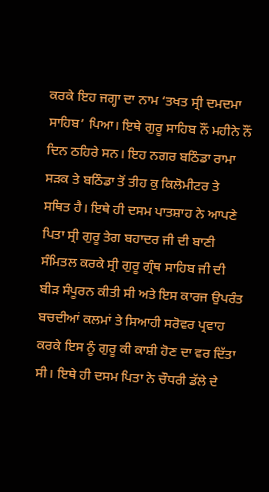ਕਰਕੇ ਇਹ ਜਗ੍ਹਾ ਦਾ ਨਾਮ ‘ਤਖਤ ਸ੍ਰੀ ਦਮਦਮਾ ਸਾਹਿਬ’ ਪਿਆ। ਇਥੇ ਗੁਰੂ ਸਾਹਿਬ ਨੌਂ ਮਹੀਨੇ ਨੌਂ ਦਿਨ ਠਹਿਰੇ ਸਨ। ਇਹ ਨਗਰ ਬਠਿੰਡਾ ਰਾਮਾ ਸੜਕ ਤੇ ਬਠਿੰਡਾ ਤੋਂ ਤੀਹ ਕੁ ਕਿਲੋਮੀਟਰ ਤੇ ਸਥਿਤ ਹੈ। ਇਥੇ ਹੀ ਦਸਮ ਪਾਤਸ਼ਾਹ ਨੇ ਆਪਣੇ ਪਿਤਾ ਸ੍ਰੀ ਗੁਰੂ ਤੇਗ ਬਹਾਦਰ ਜੀ ਦੀ ਬਾਣੀ ਸੰਮਿਤਲ ਕਰਕੇ ਸ੍ਰੀ ਗੁਰੂ ਗ੍ਰੰਥ ਸਾਹਿਬ ਜੀ ਦੀ ਬੀੜ ਸੰਪੂਰਨ ਕੀਤੀ ਸੀ ਅਤੇ ਇਸ ਕਾਰਜ ਉਪਰੰਤ ਬਚਦੀਆਂ ਕਲਮਾਂ ਤੇ ਸਿਆਹੀ ਸਰੋਵਰ ਪ੍ਰਵਾਹ ਕਰਕੇ ਇਸ ਨੂੰ ਗੁਰੂ ਕੀ ਕਾਸ਼ੀ ਹੋਣ ਦਾ ਵਰ ਦਿੱਤਾ ਸੀ। ਇਥੇ ਹੀ ਦਸਮ ਪਿਤਾ ਨੇ ਚੌਧਰੀ ਡੱਲੇ ਦੇ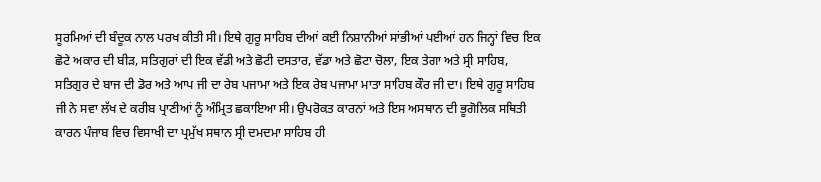ਸੂਰਮਿਆਂ ਦੀ ਬੰਦੂਕ ਨਾਲ ਪਰਖ ਕੀਤੀ ਸੀ। ਇਥੇ ਗੁਰੂ ਸਾਹਿਬ ਦੀਆਂ ਕਈ ਨਿਸ਼ਾਨੀਆਂ ਸਾਂਭੀਆਂ ਪਈਆਂ ਹਨ ਜਿਨ੍ਹਾਂ ਵਿਚ ਇਕ ਛੋਟੇ ਅਕਾਰ ਦੀ ਬੀੜ, ਸਤਿਗੁਰਾਂ ਦੀ ਇਕ ਵੱਡੀ ਅਤੇ ਛੋਟੀ ਦਸਤਾਰ, ਵੱਡਾ ਅਤੇ ਛੋਟਾ ਚੋਲਾ, ਇਕ ਤੇਗਾ ਅਤੇ ਸ੍ਰੀ ਸਾਹਿਬ, ਸਤਿਗੁਰ ਦੇ ਬਾਜ ਦੀ ਡੋਰ ਅਤੇ ਆਪ ਜੀ ਦਾ ਰੇਬ ਪਜਾਮਾ ਅਤੇ ਇਕ ਰੇਬ ਪਜਾਮਾ ਮਾਤਾ ਸਾਹਿਬ ਕੌਰ ਜੀ ਦਾ। ਇਥੇ ਗੁਰੂ ਸਾਹਿਬ ਜੀ ਨੇ ਸਵਾ ਲੱਖ ਦੇ ਕਰੀਬ ਪ੍ਰਾਣੀਆਂ ਨੂੰ ਅੰਮ੍ਰਿਤ ਛਕਾਇਆ ਸੀ। ਉਪਰੋਕਤ ਕਾਰਨਾਂ ਅਤੇ ਇਸ ਅਸਥਾਨ ਦੀ ਭੂਗੋਲਿਕ ਸਥਿਤੀ ਕਾਰਨ ਪੰਜਾਬ ਵਿਚ ਵਿਸਾਖੀ ਦਾ ਪ੍ਰਮੁੱਖ ਸਥਾਨ ਸ੍ਰੀ ਦਮਦਮਾ ਸਾਹਿਬ ਹੀ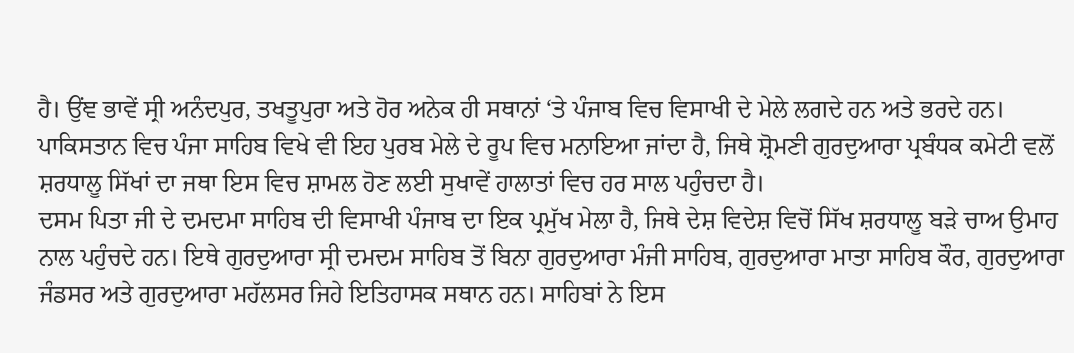ਹੈ। ਉਂਞ ਭਾਵੇਂ ਸ੍ਰੀ ਅਨੰਦਪੁਰ, ਤਖਤੂਪੁਰਾ ਅਤੇ ਹੋਰ ਅਨੇਕ ਹੀ ਸਥਾਨਾਂ ‘ਤੇ ਪੰਜਾਬ ਵਿਚ ਵਿਸਾਖੀ ਦੇ ਮੇਲੇ ਲਗਦੇ ਹਨ ਅਤੇ ਭਰਦੇ ਹਨ। ਪਾਕਿਸਤਾਨ ਵਿਚ ਪੰਜਾ ਸਾਹਿਬ ਵਿਖੇ ਵੀ ਇਹ ਪੁਰਬ ਮੇਲੇ ਦੇ ਰੂਪ ਵਿਚ ਮਨਾਇਆ ਜਾਂਦਾ ਹੈ, ਜਿਥੇ ਸ਼੍ਰੋਮਣੀ ਗੁਰਦੁਆਰਾ ਪ੍ਰਬੰਧਕ ਕਮੇਟੀ ਵਲੋਂ ਸ਼ਰਧਾਲੂ ਸਿੱਖਾਂ ਦਾ ਜਥਾ ਇਸ ਵਿਚ ਸ਼ਾਮਲ ਹੋਣ ਲਈ ਸੁਖਾਵੇਂ ਹਾਲਾਤਾਂ ਵਿਚ ਹਰ ਸਾਲ ਪਹੁੰਚਦਾ ਹੈ।
ਦਸਮ ਪਿਤਾ ਜੀ ਦੇ ਦਮਦਮਾ ਸਾਹਿਬ ਦੀ ਵਿਸਾਖੀ ਪੰਜਾਬ ਦਾ ਇਕ ਪ੍ਰਮੁੱਖ ਮੇਲਾ ਹੈ, ਜਿਥੇ ਦੇਸ਼ ਵਿਦੇਸ਼ ਵਿਚੋਂ ਸਿੱਖ ਸ਼ਰਧਾਲੂ ਬੜੇ ਚਾਅ ਉਮਾਹ ਨਾਲ ਪਹੁੰਚਦੇ ਹਨ। ਇਥੇ ਗੁਰਦੁਆਰਾ ਸ੍ਰੀ ਦਮਦਮ ਸਾਹਿਬ ਤੋਂ ਬਿਨਾ ਗੁਰਦੁਆਰਾ ਮੰਜੀ ਸਾਹਿਬ, ਗੁਰਦੁਆਰਾ ਮਾਤਾ ਸਾਹਿਬ ਕੌਰ, ਗੁਰਦੁਆਰਾ ਜੰਡਸਰ ਅਤੇ ਗੁਰਦੁਆਰਾ ਮਹੱਲਸਰ ਜਿਹੇ ਇਤਿਹਾਸਕ ਸਥਾਨ ਹਨ। ਸਾਹਿਬਾਂ ਨੇ ਇਸ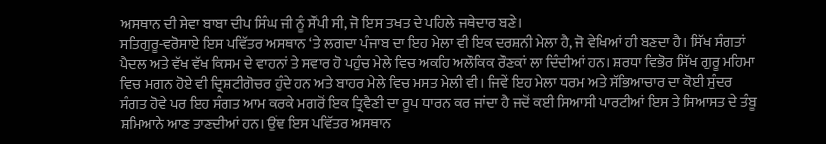ਅਸਥਾਨ ਦੀ ਸੇਵਾ ਬਾਬਾ ਦੀਪ ਸਿੰਘ ਜੀ ਨੂੰ ਸੌਂਪੀ ਸੀ, ਜੋ ਇਸ ਤਖਤ ਦੇ ਪਹਿਲੇ ਜਥੇਦਾਰ ਬਣੇ।
ਸਤਿਗੁਰੂ-ਵਰੋਸਾਏ ਇਸ ਪਵਿੱਤਰ ਅਸਥਾਨ ‘ਤੇ ਲਗਦਾ ਪੰਜਾਬ ਦਾ ਇਹ ਮੇਲਾ ਵੀ ਇਕ ਦਰਸ਼ਨੀ ਮੇਲਾ ਹੈ, ਜੋ ਵੇਖਿਆਂ ਹੀ ਬਣਦਾ ਹੈ। ਸਿੱਖ ਸੰਗਤਾਂ ਪੈਦਲ ਅਤੇ ਵੱਖ ਵੱਖ ਕਿਸਮ ਦੇ ਵਾਹਨਾਂ ਤੇ ਸਵਾਰ ਹੋ ਪਹੁੰਚ ਮੇਲੇ ਵਿਚ ਅਕਹਿ ਅਲੌਕਿਕ ਰੌਣਕਾਂ ਲਾ ਦਿੰਦੀਆਂ ਹਨ। ਸ਼ਰਧਾ ਵਿਭੋਰ ਸਿੱਖ ਗੁਰੂ ਮਹਿਮਾ ਵਿਚ ਮਗਨ ਹੋਏ ਵੀ ਦ੍ਰਿਸ਼ਟੀਗੋਚਰ ਹੁੰਦੇ ਹਨ ਅਤੇ ਬਾਹਰ ਮੇਲੇ ਵਿਚ ਮਸਤ ਮੇਲੀ ਵੀ। ਜਿਵੇਂ ਇਹ ਮੇਲਾ ਧਰਮ ਅਤੇ ਸੱਭਿਆਚਾਰ ਦਾ ਕੋਈ ਸੁੰਦਰ ਸੰਗਤ ਹੋਵੇ ਪਰ ਇਹ ਸੰਗਤ ਆਮ ਕਰਕੇ ਮਗਰੋਂ ਇਕ ਤ੍ਰਿਵੈਣੀ ਦਾ ਰੂਪ ਧਾਰਨ ਕਰ ਜਾਂਦਾ ਹੈ ਜਦੋਂ ਕਈ ਸਿਆਸੀ ਪਾਰਟੀਆਂ ਇਸ ਤੇ ਸਿਆਸਤ ਦੇ ਤੰਬੂ ਸ਼ਮਿਆਨੇ ਆਣ ਤਾਣਦੀਆਂ ਹਨ। ਉਂਞ ਇਸ ਪਵਿੱਤਰ ਅਸਥਾਨ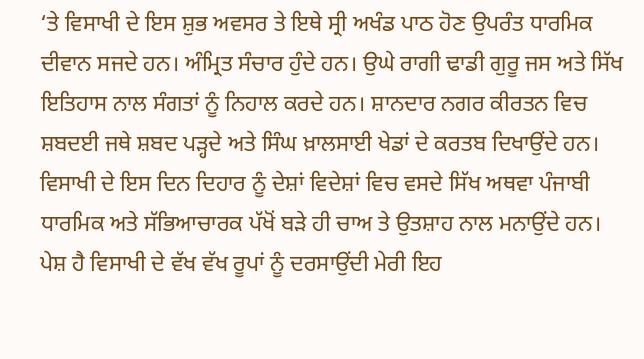‘ਤੇ ਵਿਸਾਖੀ ਦੇ ਇਸ ਸ਼ੁਭ ਅਵਸਰ ਤੇ ਇਥੇ ਸ੍ਰੀ ਅਖੰਡ ਪਾਠ ਹੋਣ ਉਪਰੰਤ ਧਾਰਮਿਕ ਦੀਵਾਨ ਸਜਦੇ ਹਨ। ਅੰਮ੍ਰਿਤ ਸੰਚਾਰ ਹੁੰਦੇ ਹਨ। ਉਘੇ ਰਾਗੀ ਢਾਡੀ ਗੁਰੂ ਜਸ ਅਤੇ ਸਿੱਖ ਇਤਿਹਾਸ ਨਾਲ ਸੰਗਤਾਂ ਨੂੰ ਨਿਹਾਲ ਕਰਦੇ ਹਨ। ਸ਼ਾਨਦਾਰ ਨਗਰ ਕੀਰਤਨ ਵਿਚ ਸ਼ਬਦਈ ਜਥੇ ਸ਼ਬਦ ਪੜ੍ਹਦੇ ਅਤੇ ਸਿੰਘ ਖ਼ਾਲਸਾਈ ਖੇਡਾਂ ਦੇ ਕਰਤਬ ਦਿਖਾਉਂਦੇ ਹਨ।
ਵਿਸਾਖੀ ਦੇ ਇਸ ਦਿਨ ਦਿਹਾਰ ਨੂੰ ਦੇਸ਼ਾਂ ਵਿਦੇਸ਼ਾਂ ਵਿਚ ਵਸਦੇ ਸਿੱਖ ਅਥਵਾ ਪੰਜਾਬੀ ਧਾਰਮਿਕ ਅਤੇ ਸੱਭਿਆਚਾਰਕ ਪੱਖੋਂ ਬੜੇ ਹੀ ਚਾਅ ਤੇ ਉਤਸ਼ਾਹ ਨਾਲ ਮਨਾਉਂਦੇ ਹਨ। ਪੇਸ਼ ਹੈ ਵਿਸਾਖੀ ਦੇ ਵੱਖ ਵੱਖ ਰੂਪਾਂ ਨੂੰ ਦਰਸਾਉਂਦੀ ਮੇਰੀ ਇਹ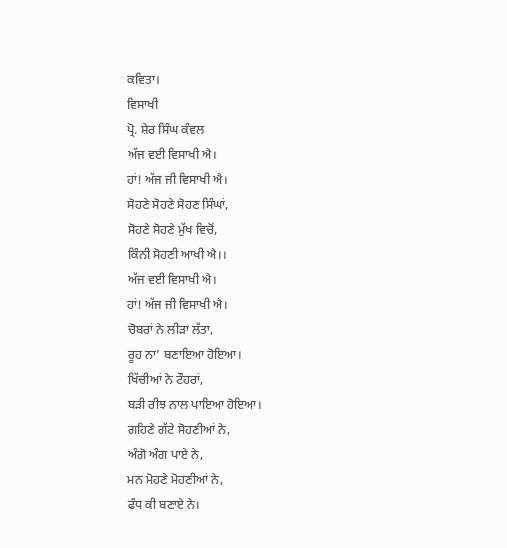ਕਵਿਤਾ।
ਵਿਸਾਖੀ
ਪ੍ਰੋ. ਸ਼ੇਰ ਸਿੰਘ ਕੰਵਲ
ਅੱਜ ਵਈ ਵਿਸਾਖੀ ਐ।
ਹਾਂ! ਅੱਜ ਜੀ ਵਿਸਾਖੀ ਐ।
ਸੋਹਣੇ ਸੋਹਣੇ ਸੋਹਣ ਸਿੰਘਾਂ,
ਸੋਹਣੇ ਸੋਹਣੇ ਮੁੱਖ ਵਿਚੋਂ,
ਕਿੰਨੀ ਸੋਹਣੀ ਆਖੀ ਐ।।
ਅੱਜ ਵਈ ਵਿਸਾਖੀ ਐ।
ਹਾਂ! ਅੱਜ ਜੀ ਵਿਸਾਖੀ ਐ।
ਚੋਬਰਾਂ ਨੇ ਲੀੜਾ ਲੱਤਾ,
ਰੂਹ ਨਾ’ ਬਣਾਇਆ ਹੋਇਆ।
ਖਿੱਚੀਆਂ ਨੇ ਟੌਹਰਾਂ,
ਬੜੀ ਰੀਝ ਨਾਲ ਪਾਇਆ ਹੋਇਆ।
ਗਹਿਣੇ ਗੱਟੇ ਸੋਹਣੀਆਂ ਨੇ,
ਅੰਗੋ ਅੰਗ ਪਾਏ ਨੇ,
ਮਨ ਮੋਹਣੇ ਮੋਹਣੀਆਂ ਨੇ,
ਫੰਧ ਕੀ ਬਣਾਏ ਨੇ।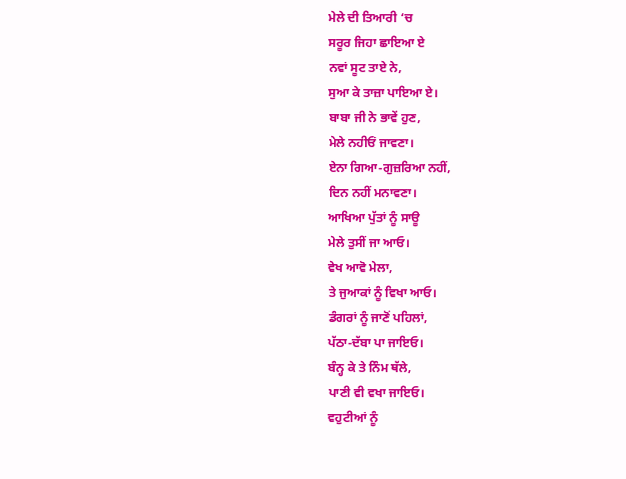ਮੇਲੇ ਦੀ ਤਿਆਰੀ ‘ਚ
ਸਰੂਰ ਜਿਹਾ ਛਾਇਆ ਏ
ਨਵਾਂ ਸੂਟ ਤਾਏ ਨੇ,
ਸੁਆ ਕੇ ਤਾਜ਼ਾ ਪਾਇਆ ਏ।
ਬਾਬਾ ਜੀ ਨੇ ਭਾਵੇਂ ਹੁਣ,
ਮੇਲੇ ਨਹੀਓਂ ਜਾਵਣਾ।
ਏਨਾ ਗਿਆ-ਗੁਜ਼ਰਿਆ ਨਹੀਂ,
ਦਿਨ ਨਹੀਂ ਮਨਾਵਣਾ।
ਆਖਿਆ ਪੁੱਤਾਂ ਨੂੰ ਸਾਊ
ਮੇਲੇ ਤੁਸੀਂ ਜਾ ਆਓ।
ਵੇਖ ਆਵੋ ਮੇਲਾ,
ਤੇ ਜੁਆਕਾਂ ਨੂੰ ਵਿਖਾ ਆਓ।
ਡੰਗਰਾਂ ਨੂੰ ਜਾਣੋਂ ਪਹਿਲਾਂ,
ਪੱਠਾ-ਦੱਬਾ ਪਾ ਜਾਇਓ।
ਬੰਨ੍ਹ ਕੇ ਤੇ ਨਿੰਮ ਥੱਲੇ,
ਪਾਣੀ ਵੀ ਵਖਾ ਜਾਇਓ।
ਵਹੁਟੀਆਂ ਨੂੰ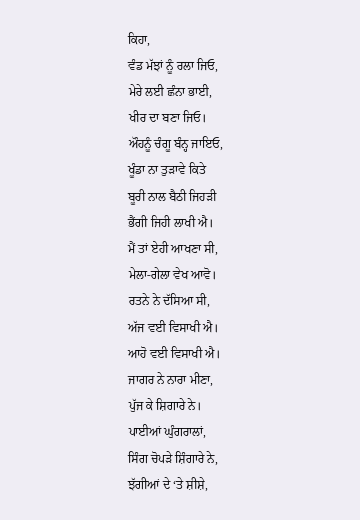ਕਿਹਾ,
ਵੰਡ ਮੱਝਾਂ ਨੂੰ ਰਲਾ ਜਿਓ,
ਮੇਰੇ ਲਈ ਛੰਨਾ ਭਾਈ,
ਖੀਰ ਦਾ ਬਣਾ ਜਿਓ।
ਔਹਨੂੰ ਚੰਗੂ ਬੰਨ੍ਹ ਜਾਇਓ,
ਖੂੰਡਾ ਨਾ ਤੁੜਾਵੇ ਕਿਤੇ
ਬੂਰੀ ਨਾਲ ਬੈਠੀ ਜਿਹੜੀ
ਭੈਂਗੀ ਜਿਹੀ ਲਾਖੀ ਐ।
ਮੈਂ ਤਾਂ ਏਹੀ ਆਖਣਾ ਸੀ,
ਮੇਲਾ-ਗੇਲਾ ਵੇਖ ਆਵੋ।
ਰਤਨੇ ਨੇ ਦੱਸਿਆ ਸੀ,
ਅੱਜ ਵਈ ਵਿਸਾਖੀ ਐ।
ਆਹੋ ਵਈ ਵਿਸਾਖੀ ਐ।
ਜਾਗਰ ਨੇ ਨਾਰਾ ਮੀਣਾ,
ਪੁੱਜ ਕੇ ਸ਼ਿਗਾਰੇ ਨੇ।
ਪਾਈਆਂ ਘੁੰਗਰਾਲਾਂ,
ਸਿੰਗ ਚੋਪੜੇ ਸ਼ਿੰਗਾਰੇ ਨੇ,
ਝੱਗੀਆਂ ਦੇ ‘ਤੇ ਸ਼ੀਸ਼ੇ,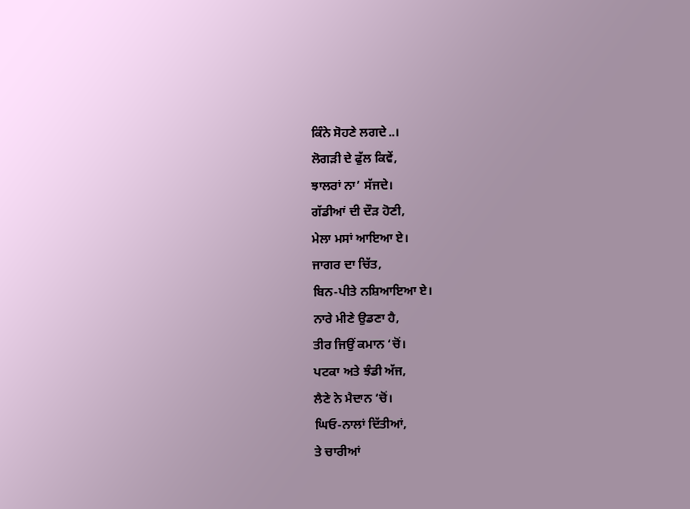ਕਿੰਨੇ ਸੋਹਣੇ ਲਗਦੇ..।
ਲੋਗੜੀ ਦੇ ਫੁੱਲ ਕਿਵੇਂ,
ਝਾਲਰਾਂ ਨਾ’ ਸੱਜਦੇ।
ਗੱਡੀਆਂ ਦੀ ਦੌੜ ਹੋਣੀ,
ਮੇਲਾ ਮਸਾਂ ਆਇਆ ਏ।
ਜਾਗਰ ਦਾ ਚਿੱਤ,
ਬਿਨ-ਪੀਤੇ ਨਸ਼ਿਆਇਆ ਏ।
ਨਾਰੇ ਮੀਣੇ ਉਡਣਾ ਹੈ,
ਤੀਰ ਜਿਉਂ ਕਮਾਨ ‘ਚੋਂ।
ਪਟਕਾ ਅਤੇ ਝੰਡੀ ਅੱਜ,
ਲੈਣੇ ਨੇ ਮੈਦਾਨ ‘ਚੋਂ।
ਘਿਓ-ਨਾਲਾਂ ਦਿੱਤੀਆਂ,
ਤੇ ਚਾਰੀਆਂ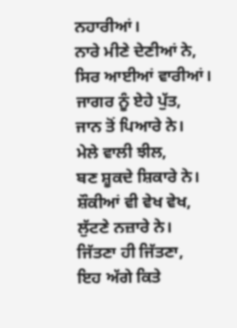ਨਹਾਰੀਆਂ।
ਨਾਰੇ ਮੀਣੇ ਦੇਣੀਆਂ ਨੇ,
ਸਿਰ ਆਈਆਂ ਵਾਰੀਆਂ।
ਜਾਗਰ ਨੂੰ ਏਹੇ ਪੁੱਤ,
ਜਾਨ ਤੋਂ ਪਿਆਰੇ ਨੇ।
ਮੇਲੇ ਵਾਲੀ ਝੀਲ,
ਬਣ ਸ਼ੂਕਦੇ ਸ਼ਿਕਾਰੇ ਨੇ।
ਸ਼ੌਕੀਆਂ ਵੀ ਵੇਖ ਵੇਖ,
ਲੁੱਟਣੇ ਨਜ਼ਾਰੇ ਨੇ।
ਜਿੱਤਣਾ ਹੀ ਜਿੱਤਣਾ,
ਇਹ ਅੱਗੇ ਕਿਤੇ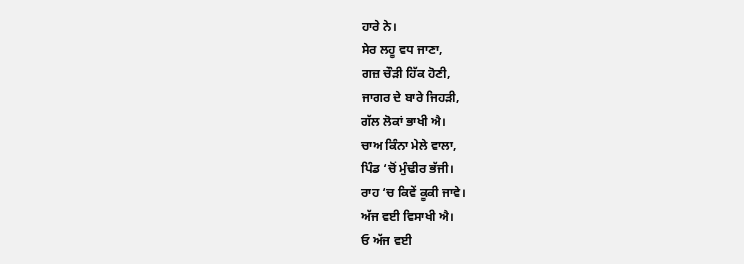ਹਾਰੇ ਨੇ।
ਸੇਰ ਲਹੂ ਵਧ ਜਾਣਾ,
ਗਜ਼ ਚੌੜੀ ਹਿੱਕ ਹੋਣੀ,
ਜਾਗਰ ਦੇ ਬਾਰੇ ਜਿਹੜੀ,
ਗੱਲ ਲੋਕਾਂ ਭਾਖੀ ਐ।
ਚਾਅ ਕਿੰਨਾ ਮੇਲੇ ਵਾਲਾ,
ਪਿੰਡ ‘ਚੋਂ ਮੁੰਢੀਰ ਭੱਜੀ।
ਰਾਹ ‘ਚ ਕਿਵੇਂ ਕੂਕੀ ਜਾਵੇ।
ਅੱਜ ਵਈ ਵਿਸਾਖੀ ਐ।
ਓ ਅੱਜ ਵਈ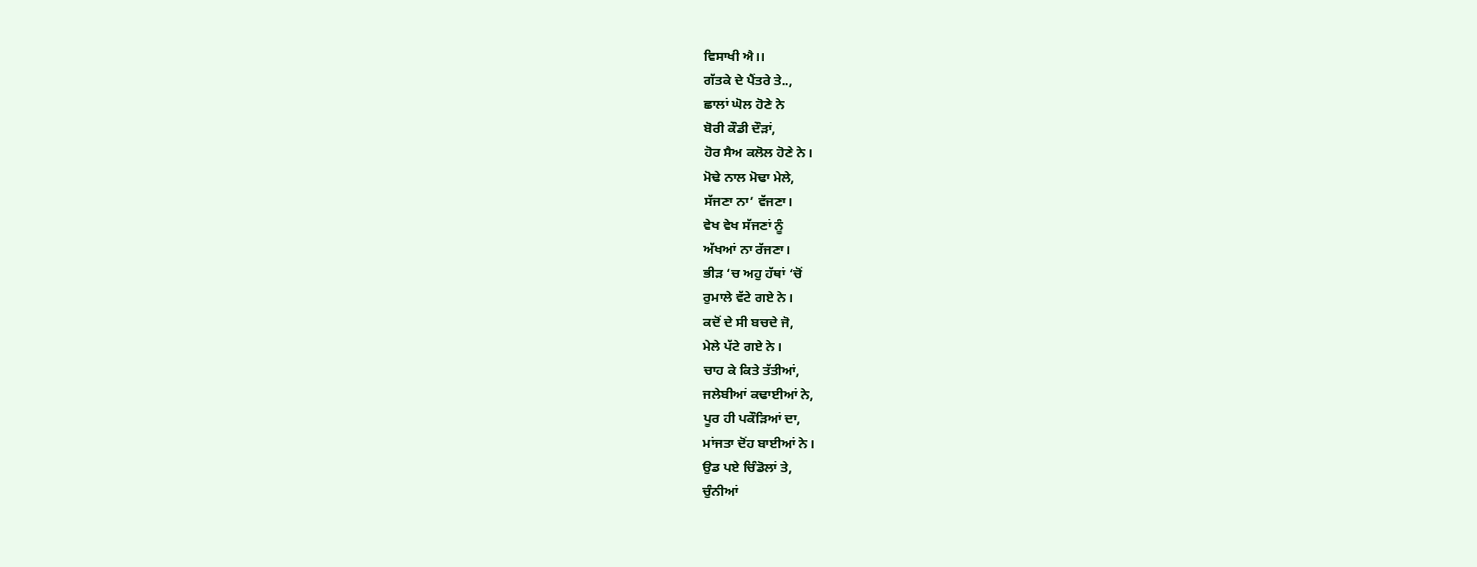ਵਿਸਾਖੀ ਐ।।
ਗੱਤਕੇ ਦੇ ਪੈਂਤਰੇ ਤੇ..,
ਛਾਲਾਂ ਘੋਲ ਹੋਣੇ ਨੇ
ਬੋਰੀ ਕੌਡੀ ਦੌੜਾਂ,
ਹੋਰ ਸੈਅ ਕਲੋਲ ਹੋਣੇ ਨੇ।
ਮੋਢੇ ਨਾਲ ਮੋਢਾ ਮੇਲੇ,
ਸੱਜਣਾ ਨਾ’ ਵੱਜਣਾ।
ਵੇਖ ਵੇਖ ਸੱਜਣਾਂ ਨੂੰ
ਅੱਖਆਂ ਨਾ ਰੱਜਣਾ।
ਭੀੜ ‘ਚ ਅਹੁ ਹੱਥਾਂ ‘ਚੋਂ
ਰੁਮਾਲੇ ਵੱਟੇ ਗਏ ਨੇ।
ਕਦੋਂ ਦੇ ਸੀ ਬਚਦੇ ਜੋ,
ਮੇਲੇ ਪੱਟੇ ਗਏ ਨੇ।
ਚਾਹ ਕੇ ਕਿਤੇ ਤੱਤੀਆਂ,
ਜਲੇਬੀਆਂ ਕਢਾਈਆਂ ਨੇ,
ਪੂਰ ਹੀ ਪਕੌੜਿਆਂ ਦਾ,
ਮਾਂਜਤਾ ਦੋਂਹ ਬਾਈਆਂ ਨੇ।
ਉਡ ਪਏ ਚਿੰਡੋਲਾਂ ਤੇ,
ਚੁੰਨੀਆਂ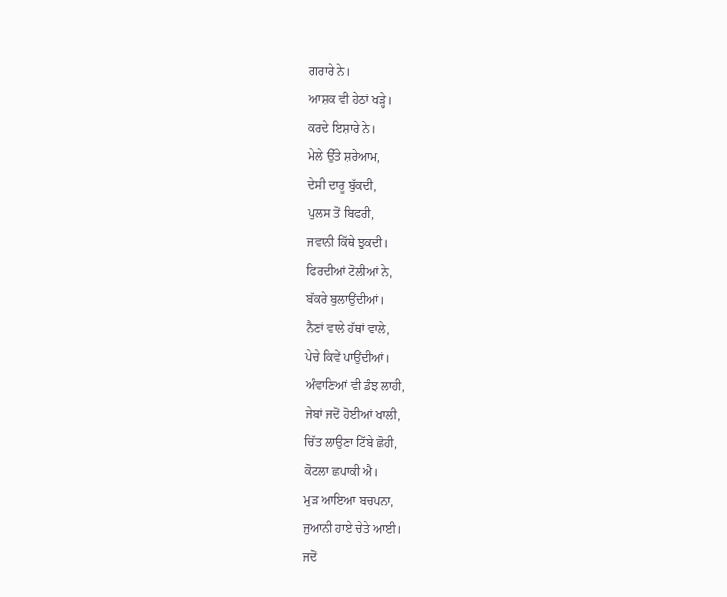ਗਰਾਰੇ ਨੇ।
ਆਸ਼ਕ ਵੀ ਹੇਠਾਂ ਖੜ੍ਹੇ।
ਕਰਦੇ ਇਸ਼ਾਰੇ ਨੇ।
ਮੇਲੇ ਉੱਤੇ ਸ਼ਰੇਆਮ,
ਦੇਸੀ ਦਾਰੂ ਬੁੱਕਦੀ,
ਪੁਲਸ ਤੋਂ ਬਿਫਰੀ,
ਜਵਾਨੀ ਕਿੱਥੇ ਝੁਕਦੀ।
ਫਿਰਦੀਆਂ ਟੋਲੀਆਂ ਨੇ,
ਬੱਕਰੇ ਬੁਲਾਉਂਦੀਆਂ।
ਨੈਣਾਂ ਵਾਲੇ ਹੱਥਾਂ ਵਾਲੇ,
ਪੇਚੇ ਕਿਵੇਂ ਪਾਉਂਦੀਆਂ।
ਅੰਵਾਣਿਆਂ ਵੀ ਡੰਝ ਲਾਹੀ,
ਜੇਬਾਂ ਜਦੋਂ ਹੋਈਆਂ ਖਾਲੀ,
ਚਿੱਤ ਲਾਉਣਾ ਟਿੱਬੇ ਛੋਹੀ,
ਕੋਟਲਾ ਛਪਾਕੀ ਐ।
ਮੁੜ ਆਇਆ ਬਚਪਨਾ,
ਜੁਆਨੀ ਹਾਏ ਚੇਤੇ ਆਈ।
ਜਦੋਂ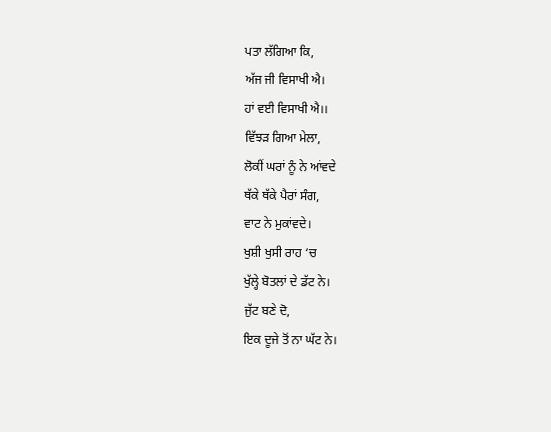ਪਤਾ ਲੱਗਿਆ ਕਿ,
ਅੱਜ ਜੀ ਵਿਸਾਖੀ ਐ।
ਹਾਂ ਵਈ ਵਿਸਾਖੀ ਐ।।
ਵਿੱਝੜ ਗਿਆ ਮੇਲਾ,
ਲੋਕੀਂ ਘਰਾਂ ਨੂੰ ਨੇ ਆਂਵਦੇ
ਥੱਕੇ ਥੱਕੇ ਪੈਰਾਂ ਸੰਗ,
ਵਾਟ ਨੇ ਮੁਕਾਂਵਦੇ।
ਖੁਸ਼ੀ ਖੁਸੀ ਰਾਹ ‘ਚ
ਖੁੱਲ੍ਹੇ ਬੋਤਲਾਂ ਦੇ ਡੱਟ ਨੇ।
ਜੁੱਟ ਬਣੇ ਦੋ,
ਇਕ ਦੂਜੇ ਤੋਂ ਨਾ ਘੱਟ ਨੇ।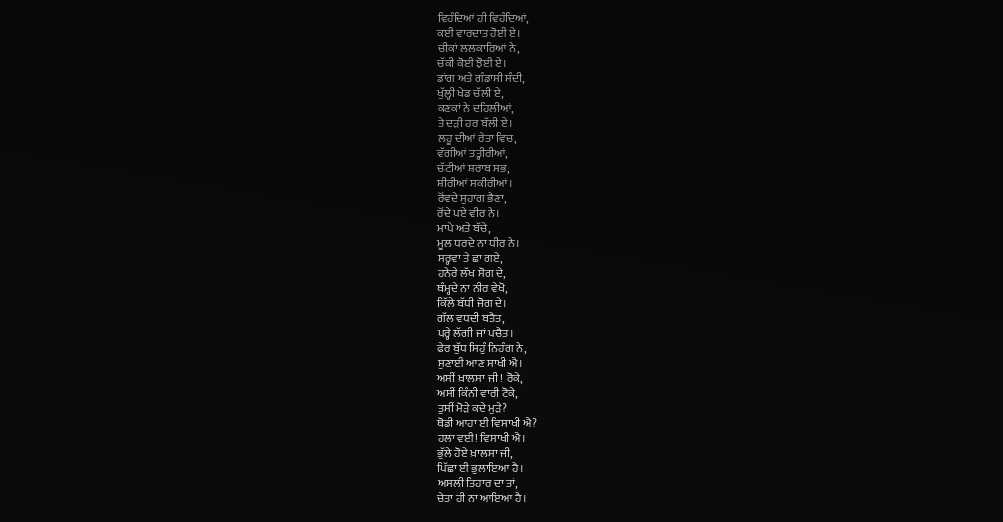ਵਿਹੰਦਿਆਂ ਹੀ ਵਿਹੰਦਿਆਂ,
ਕਈ ਵਾਰਦਾਤ ਹੋਈ ਏ।
ਚੀਕਾਂ ਲਲਕਾਰਿਆਂ ਨੇ,
ਚੱਕੀ ਕੋਈ ਝੋਈ ਏ।
ਡਾਂਗ ਅਤੇ ਗੰਡਾਸੀ ਸੰਦੀ,
ਖੁੱਲ੍ਹੀ ਖੇਡ ਚੱਲੀ ਏ,
ਕਣਕਾਂ ਨੇ ਦਹਿਲੀਆਂ,
ਤੇ ਦੜੀ ਹਰ ਬੱਲੀ ਏ।
ਲਹੂ ਦੀਆਂ ਰੇਤਾ ਵਿਚ,
ਵੱਗੀਆਂ ਤਤ੍ਹੀਰੀਆਂ,
ਚੱਟੀਆਂ ਸ਼ਰਾਬ ਸਭ,
ਸ਼ੀਰੀਆਂ ਸਕੀਰੀਆਂ।
ਰੋਂਵਦੇ ਸੁਹਾਗ ਭੈਣਾ,
ਰੋਂਦੇ ਪਏ ਵੀਰ ਨੇ।
ਮਾਪੇ ਅਤੇ ਬੱਚੇ,
ਮੂਲ ਧਰਦੇ ਨਾ ਧੀਰ ਨੇ।
ਸਰ੍ਹਵਾ ਤੇ ਛਾ ਗਏ,
ਹਨੇਰੇ ਲੱਖ ਸੋਗ ਦੇ,
ਥੰਮ੍ਹਦੇ ਨਾ ਨੀਰ ਵੇਖੋ,
ਕਿੱਲੇ ਬੱਧੀ ਜੋਗ ਦੇ।
ਗੱਲ ਵਧਦੀ ਬਤੈਤ,
ਪਰ੍ਹੇ ਲੱਗੀ ਜਾਂ ਪਚੈਤ।
ਫੇਰ ਬੁੱਧ ਸਿਹੁੰ ਨਿਹੰਗ ਨੇ,
ਸੁਣਾਈ ਆਣ ਸਾਖੀ ਐ।
ਅਸੀਂ ਖ਼ਾਲਸਾ ਜੀ ! ਰੋਕੇ,
ਅਸੀਂ ਕਿੰਨੀ ਵਾਰੀ ਟੋਕੇ,
ਤੁਸੀਂ ਮੋੜੇ ਕਦੇ ਮੁੜੇ?
ਥੋਡੀ ਆਹਾ ਈ ਵਿਸਾਖੀ ਐ?
ਹਲਾ ਵਈ! ਵਿਸਾਖੀ ਐ।
ਭੁੱਲੇ ਹੋਏ ਖ਼ਾਲਸਾ ਜੀ,
ਪਿੱਛਾ ਈ ਭੁਲਾਇਆ ਹੈ।
ਅਸਲੀ ਤਿਹਾਰ ਦਾ ਤਾਂ,
ਚੇਤਾ ਹੀ ਨਾ ਆਇਆ ਹੈ।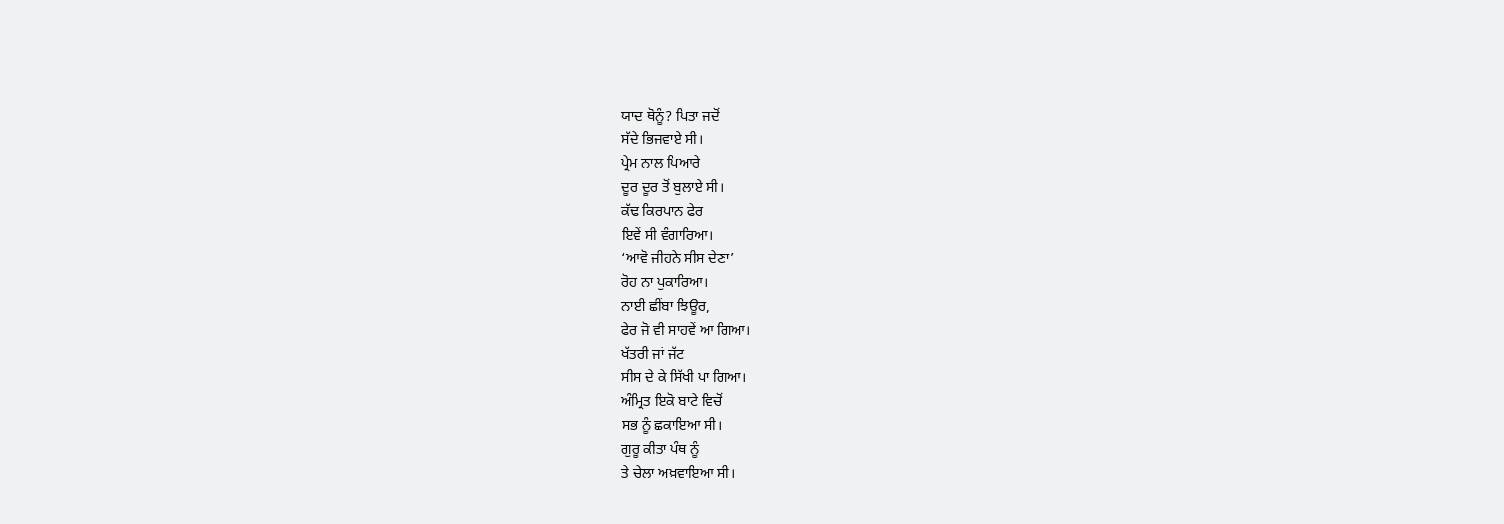ਯਾਦ ਥੋਨੂੰ? ਪਿਤਾ ਜਦੋਂ
ਸੱਦੇ ਭਿਜਵਾਏ ਸੀ।
ਪ੍ਰੇਮ ਨਾਲ ਪਿਆਰੇ
ਦੂਰ ਦੂਰ ਤੋਂ ਬੁਲਾਏ ਸੀ।
ਕੱਢ ਕਿਰਪਾਨ ਫੇਰ
ਇਵੇਂ ਸੀ ਵੰਗਾਰਿਆ।
‘ਆਵੋ ਜੀਹਨੇ ਸੀਸ ਦੇਣਾ’
ਰੋਹ ਨਾ ਪੁਕਾਰਿਆ।
ਨਾਈ ਛੀਂਬਾ ਝਿਊਰ,
ਫੇਰ ਜੋ ਵੀ ਸਾਹਵੇਂ ਆ ਗਿਆ।
ਖੱਤਰੀ ਜਾਂ ਜੱਟ
ਸੀਸ ਦੇ ਕੇ ਸਿੱਖੀ ਪਾ ਗਿਆ।
ਅੰਮ੍ਰਿਤ ਇਕੋ ਬਾਟੇ ਵਿਚੋਂ
ਸਭ ਨੂੰ ਛਕਾਇਆ ਸੀ।
ਗੁਰੂ ਕੀਤਾ ਪੰਥ ਨੂੰ
ਤੇ ਚੇਲਾ ਅਖ਼ਵਾਇਆ ਸੀ।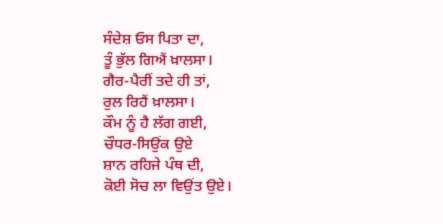ਸੰਦੇਸ਼ ਓਸ ਪਿਤਾ ਦਾ,
ਤੂੰ ਭੁੱਲ ਗਿਐਂ ਖ਼ਾਲਸਾ।
ਗੈਰ-ਪੈਰੀਂ ਤਦੇ ਹੀ ਤਾਂ,
ਰੁਲ ਰਿਹੈਂ ਖ਼ਾਲਸਾ।
ਕੌਮ ਨੂੰ ਹੈ ਲੱਗ ਗਈ,
ਚੌਧਰ-ਸਿਉਂਕ ਉਏ
ਸ਼ਾਨ ਰਹਿਜੇ ਪੰਥ ਦੀ,
ਕੋਈ ਸੋਚ ਲਾ ਵਿਉਂਤ ਉਏ।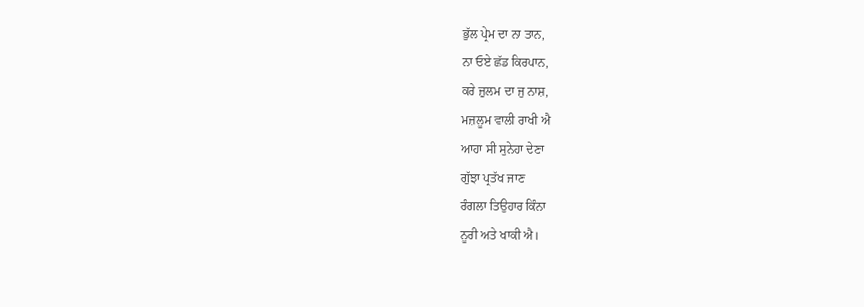ਭੁੱਲ ਪ੍ਰੇਮ ਦਾ ਨਾ ਤਾਨ,
ਨਾ ਓਏ ਛੱਡ ਕਿਰਪਾਨ,
ਕਰੇ ਜ਼ੁਲਮ ਦਾ ਜੁ ਨਾਸ਼,
ਮਜ਼ਲੂਮ ਵਾਲੀ ਰਾਖੀ ਐ
ਆਹਾ ਸੀ ਸੁਨੇਹਾ ਦੇਣਾ
ਗੁੱਝਾ ਪ੍ਰਤੱਖ ਜਾਣ
ਰੰਗਲਾ ਤਿਉਹਾਰ ਕਿੰਨਾ
ਨੂਰੀ ਅਤੇ ਖਾਕੀ ਐ।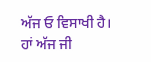ਅੱਜ ਓ ਵਿਸਾਖੀ ਹੈ।
ਹਾਂ ਅੱਜ ਜੀ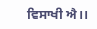ਵਿਸਾਖੀ ਐ।।